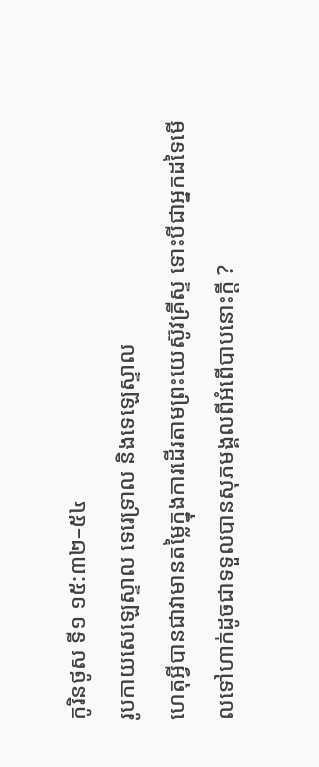កូរិនថូស ទី១ ១៥:៣២–៥៤
រូបកាយសេឡេស្ទាល ទេរេទ្រាល និងទេឡេស្ទាល
ហេតុអ្វីបានជាវាមានតម្លៃក្នុងការដើរតាមព្រះយេស៊ូវគ្រីស្ទ ទោះបីជាអ្នកដទៃមើលទៅហាក់ដូចជាទទួលបានសុភមង្គលពីអំពើបាបនោះក្ដី ?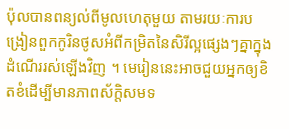ប៉ុលបានពន្យល់ពីមូលហេតុមួយ តាមរយៈការបង្រៀនពួកកូរិនថូសអំពីកម្រិតនៃសិរីល្អផ្សេងៗគ្នាក្នុងដំណើររស់ឡើងវិញ ។ មេរៀននេះអាចជួយអ្នកឲ្យខិតខំដើម្បីមានភាពស័ក្តិសមទ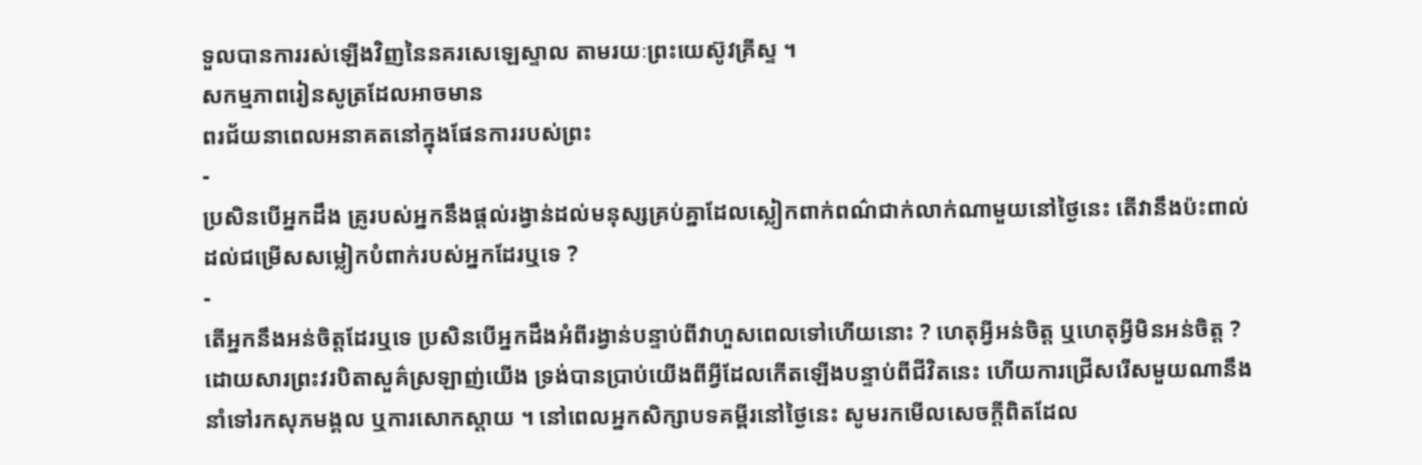ទួលបានការរស់ឡើងវិញនៃនគរសេឡេស្ទាល តាមរយៈព្រះយេស៊ូវគ្រីស្ទ ។
សកម្មភាពរៀនសូត្រដែលអាចមាន
ពរជ័យនាពេលអនាគតនៅក្នុងផែនការរបស់ព្រះ
-
ប្រសិនបើអ្នកដឹង គ្រូរបស់អ្នកនឹងផ្តល់រង្វាន់ដល់មនុស្សគ្រប់គ្នាដែលស្លៀកពាក់ពណ៌ជាក់លាក់ណាមួយនៅថ្ងៃនេះ តើវានឹងប៉ះពាល់ដល់ជម្រើសសម្លៀកបំពាក់របស់អ្នកដែរឬទេ ?
-
តើអ្នកនឹងអន់ចិត្តដែរឬទេ ប្រសិនបើអ្នកដឹងអំពីរង្វាន់បន្ទាប់ពីវាហួសពេលទៅហើយនោះ ? ហេតុអ្វីអន់ចិត្ត ឬហេតុអ្វីមិនអន់ចិត្ត ?
ដោយសារព្រះវរបិតាសួគ៌ស្រឡាញ់យើង ទ្រង់បានប្រាប់យើងពីអ្វីដែលកើតឡើងបន្ទាប់ពីជីវិតនេះ ហើយការជ្រើសរើសមួយណានឹងនាំទៅរកសុភមង្គល ឬការសោកស្ដាយ ។ នៅពេលអ្នកសិក្សាបទគម្ពីរនៅថ្ងៃនេះ សូមរកមើលសេចក្ដីពិតដែល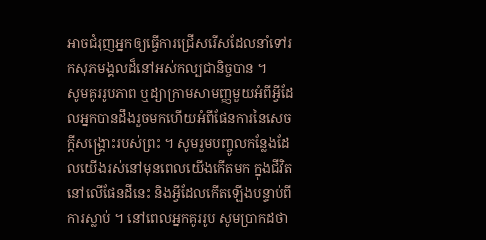អាចជំរុញអ្នកឲ្យធ្វើការជ្រើសរើសដែលនាំទៅរកសុភមង្គលដ៏នៅអស់កល្បជានិច្ចបាន ។
សូមគូររូបភាព ឬដ្យាក្រាមសាមញ្ញមួយអំពីអ្វីដែលអ្នកបានដឹងរួចមកហើយអំពីផែនការនៃសេចក្តីសង្គ្រោះរបស់ព្រះ ។ សូមរួមបញ្ចូលកន្លែងដែលយើងរស់នៅមុនពេលយើងកើតមក ក្នុងជីវិតនៅលើផែនដីនេះ និងអ្វីដែលកើតឡើងបន្ទាប់ពីការស្លាប់ ។ នៅពេលអ្នកគូររូប សូមប្រាកដថា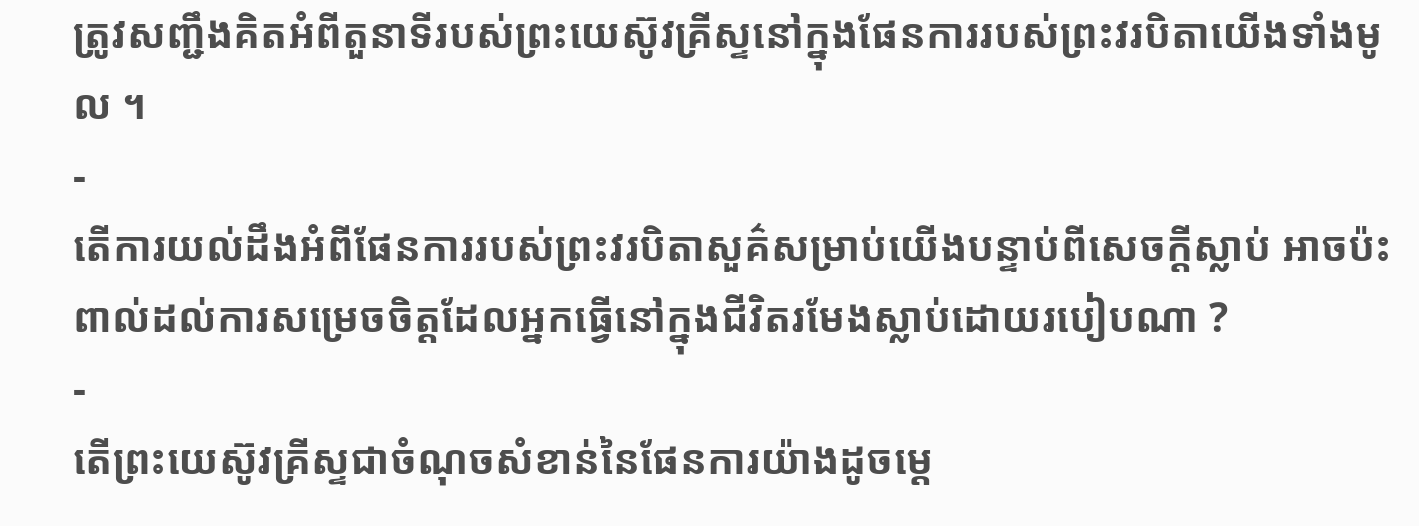ត្រូវសញ្ជឹងគិតអំពីតួនាទីរបស់ព្រះយេស៊ូវគ្រីស្ទនៅក្នុងផែនការរបស់ព្រះវរបិតាយើងទាំងមូល ។
-
តើការយល់ដឹងអំពីផែនការរបស់ព្រះវរបិតាសួគ៌សម្រាប់យើងបន្ទាប់ពីសេចក្តីស្លាប់ អាចប៉ះពាល់ដល់ការសម្រេចចិត្តដែលអ្នកធ្វើនៅក្នុងជីវិតរមែងស្លាប់ដោយរបៀបណា ?
-
តើព្រះយេស៊ូវគ្រីស្ទជាចំណុចសំខាន់នៃផែនការយ៉ាងដូចម្ដេ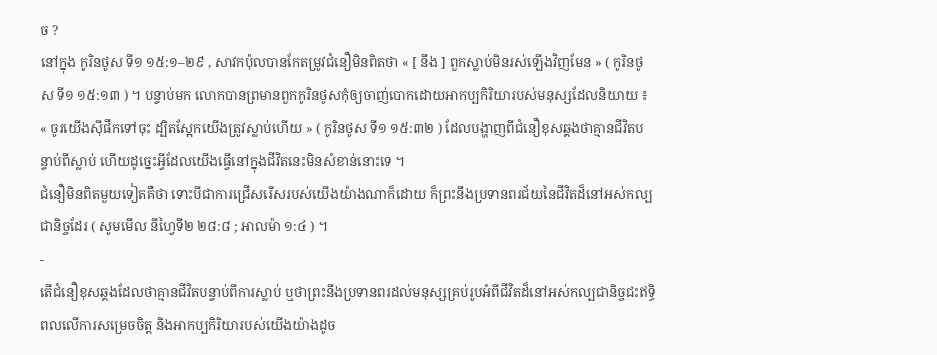ច ?
នៅក្នុង កូរិនថូស ទី១ ១៥:១–២៩ , សាវកប៉ុលបានកែតម្រូវជំនឿមិនពិតថា « [ នឹង ] ពួកស្លាប់មិនរស់ឡើងវិញមែន » ( កូរិនថូស ទី១ ១៥:១៣ ) ។ បន្ទាប់មក លោកបានព្រមានពួកកូរិនថូសកុំឲ្យចាញ់បោកដោយអាកប្បកិរិយារបស់មនុស្សដែលនិយាយ ៖ « ចូរយើងស៊ីផឹកទៅចុះ ដ្បិតស្អែកយើងត្រូវស្លាប់ហើយ » ( កូរិនថូស ទី១ ១៥:៣២ ) ដែលបង្ហាញពីជំនឿខុសឆ្គងថាគ្មានជីវិតបន្ទាប់ពីស្លាប់ ហើយដូច្នេះអ្វីដែលយើងធ្វើនៅក្នុងជីវិតនេះមិនសំខាន់នោះទេ ។
ជំនឿមិនពិតមួយទៀតគឺថា ទោះបីជាការជ្រើសរើសរបស់យើងយ៉ាងណាក៏ដោយ ក៏ព្រះនឹងប្រទានពរជ័យនៃជីវិតដ៏នៅអស់កល្បជានិច្ចដែរ ( សូមមើល នីហ្វៃទី២ ២៨:៨ ; អាលម៉ា ១:៤ ) ។
-
តើជំនឿខុសឆ្គងដែលថាគ្មានជីវិតបន្ទាប់ពីការស្លាប់ ឬថាព្រះនឹងប្រទានពរដល់មនុស្សគ្រប់រូបអំពីជីវិតដ៏នៅអស់កល្បជានិច្ចជះឥទ្ធិពលលើការសម្រេចចិត្ត និងអាកប្បកិរិយារបស់យើងយ៉ាងដូច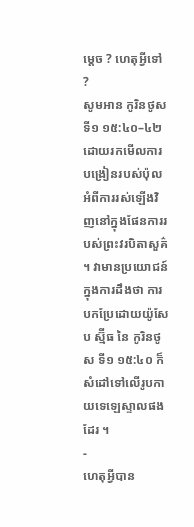ម្ដេច ? ហេតុអ្វីទៅ ?
សូមអាន កូរិនថូស ទី១ ១៥:៤០–៤២ ដោយរកមើលការបង្រៀនរបស់ប៉ុលអំពីការរស់ឡើងវិញនៅក្នុងផែនការរបស់ព្រះវរបិតាសួគ៌ ។ វាមានប្រយោជន៍ក្នុងការដឹងថា ការបកប្រែដោយយ៉ូសែប ស្ម៊ីធ នៃ កូរិនថូស ទី១ ១៥:៤០ ក៏សំដៅទៅលើរូបកាយទេឡេស្ទាលផងដែរ ។
-
ហេតុអ្វីបាន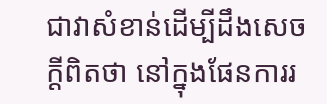ជាវាសំខាន់ដើម្បីដឹងសេចក្ដីពិតថា នៅក្នុងផែនការរ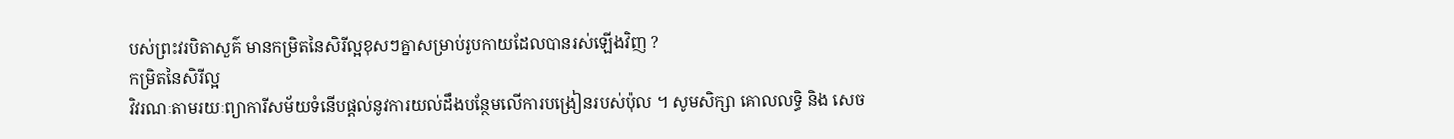បស់ព្រះវរបិតាសួគ៌ មានកម្រិតនៃសិរីល្អខុសៗគ្នាសម្រាប់រូបកាយដែលបានរស់ឡើងវិញ ?
កម្រិតនៃសិរីល្អ
វិវរណៈតាមរយៈព្យាការីសម័យទំនើបផ្តល់នូវការយល់ដឹងបន្ថែមលើការបង្រៀនរបស់ប៉ុល ។ សូមសិក្សា គោលលទ្ធិ និង សេច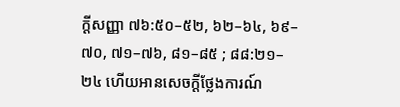ក្តីសញ្ញា ៧៦:៥០–៥២, ៦២–៦៤, ៦៩–៧០, ៧១–៧៦, ៨១–៨៥ ; ៨៨:២១–២៤ ហើយអានសេចក្ដីថ្លែងការណ៍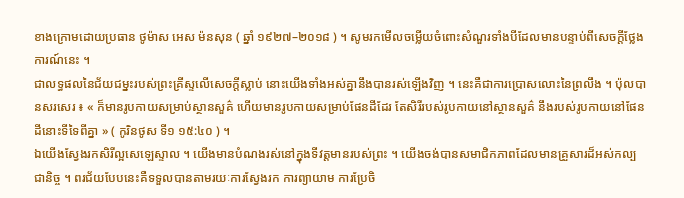ខាងក្រោមដោយប្រធាន ថូម៉ាស អេស ម៉នសុន ( ឆ្នាំ ១៩២៧–២០១៨ ) ។ សូមរកមើលចម្លើយចំពោះសំណួរទាំងបីដែលមានបន្ទាប់ពីសេចក្តីថ្លែងការណ៍នេះ ។
ជាលទ្ធផលនៃជ័យជម្នះរបស់ព្រះគ្រីស្ទលើសេចក្ដីស្លាប់ នោះយើងទាំងអស់គ្នានឹងបានរស់ឡើងវិញ ។ នេះគឺជាការប្រោសលោះនៃព្រលឹង ។ ប៉ុលបានសរសេរ ៖ « ក៏មានរូបកាយសម្រាប់ស្ថានសួគ៌ ហើយមានរូបកាយសម្រាប់ផែនដីដែរ តែសិរីរបស់រូបកាយនៅស្ថានសួគ៌ នឹងរបស់រូបកាយនៅផែនដីនោះទីទៃពីគ្នា » ( កូរិនថូស ទី១ ១៥:៤០ ) ។
ឯយើងស្វែងរកសិរីល្អសេឡេស្ទាល ។ យើងមានបំណងរស់នៅក្នុងទីវត្តមានរបស់ព្រះ ។ យើងចង់បានសមាជិកភាពដែលមានគ្រួសារដ៏អស់កល្បជានិច្ច ។ ពរជ័យបែបនេះគឺទទួលបានតាមរយៈការស្វែងរក ការព្យាយាម ការប្រែចិ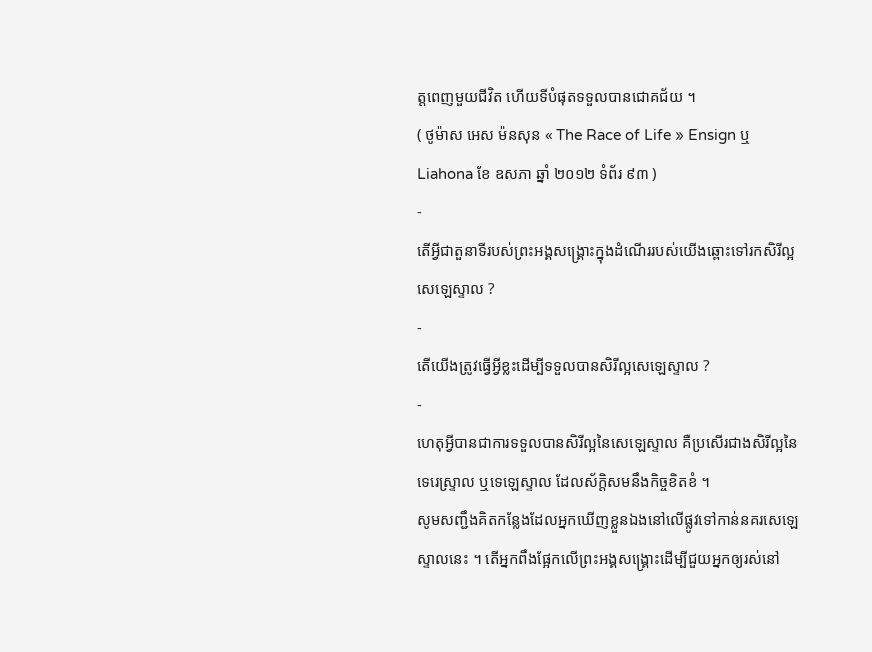ត្តពេញមួយជីវិត ហើយទីបំផុតទទួលបានជោគជ័យ ។
( ថូម៉ាស អេស ម៉នសុន « The Race of Life » Ensign ឬ Liahona ខែ ឧសភា ឆ្នាំ ២០១២ ទំព័រ ៩៣ )
-
តើអ្វីជាតួនាទីរបស់ព្រះអង្គសង្គ្រោះក្នុងដំណើររបស់យើងឆ្ពោះទៅរកសិរីល្អសេឡេស្ទាល ?
-
តើយើងត្រូវធ្វើអ្វីខ្លះដើម្បីទទួលបានសិរីល្អសេឡេស្ទាល ?
-
ហេតុអ្វីបានជាការទទួលបានសិរីល្អនៃសេឡេស្ទាល គឺប្រសើរជាងសិរីល្អនៃ ទេរេស្ទ្រាល ឬទេឡេស្ទាល ដែលស័ក្តិសមនឹងកិច្ចខិតខំ ។
សូមសញ្ជឹងគិតកន្លែងដែលអ្នកឃើញខ្លួនឯងនៅលើផ្លូវទៅកាន់នគរសេឡេស្ទាលនេះ ។ តើអ្នកពឹងផ្អែកលើព្រះអង្គសង្គ្រោះដើម្បីជួយអ្នកឲ្យរស់នៅ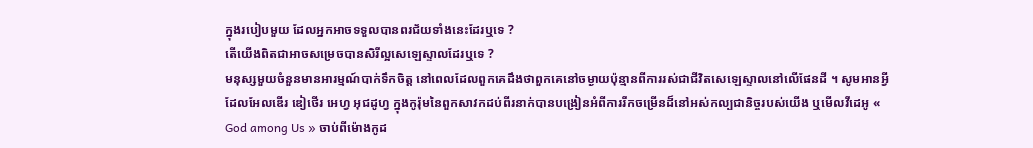ក្នុងរបៀបមួយ ដែលអ្នកអាចទទួលបានពរជ័យទាំងនេះដែរឬទេ ?
តើយើងពិតជាអាចសម្រេចបានសិរីល្អសេឡេស្ទាលដែរឬទេ ?
មនុស្សមួយចំនួនមានអារម្មណ៍បាក់ទឹកចិត្ត នៅពេលដែលពួកគេដឹងថាពួកគេនៅចម្ងាយប៉ុន្មានពីការរស់ជាជីវិតសេឡេស្ទាលនៅលើផែនដី ។ សូមអានអ្វីដែលអែលឌើរ ឌៀថើរ អេហ្វ អុជដូហ្វ ក្នុងកូរ៉ុមនៃពួកសាវកដប់ពីរនាក់បានបង្រៀនអំពីការរីកចម្រើនដ៏នៅអស់កល្បជានិច្ចរបស់យើង ឬមើលវីដេអូ « God among Us » ចាប់ពីម៉ោងកូដ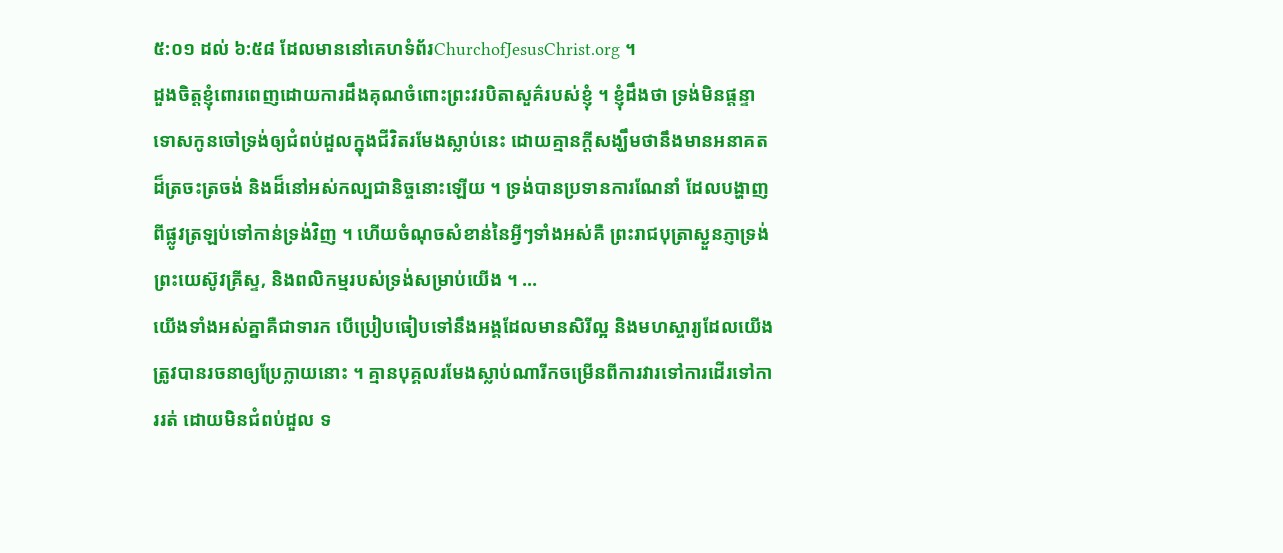៥:០១ ដល់ ៦:៥៨ ដែលមាននៅគេហទំព័រChurchofJesusChrist.org ។
ដួងចិត្តខ្ញុំពោរពេញដោយការដឹងគុណចំពោះព្រះវរបិតាសួគ៌របស់ខ្ញុំ ។ ខ្ញុំដឹងថា ទ្រង់មិនផ្ដន្ទាទោសកូនចៅទ្រង់ឲ្យជំពប់ដួលក្នុងជីវិតរមែងស្លាប់នេះ ដោយគ្មានក្ដីសង្ឃឹមថានឹងមានអនាគតដ៏ត្រចះត្រចង់ និងដ៏នៅអស់កល្បជានិច្ចនោះឡើយ ។ ទ្រង់បានប្រទានការណែនាំ ដែលបង្ហាញពីផ្លូវត្រឡប់ទៅកាន់ទ្រង់វិញ ។ ហើយចំណុចសំខាន់នៃអ្វីៗទាំងអស់គឺ ព្រះរាជបុត្រាស្ងួនភ្ញាទ្រង់ ព្រះយេស៊ូវគ្រីស្ទ, និងពលិកម្មរបស់ទ្រង់សម្រាប់យើង ។ …
យើងទាំងអស់គ្នាគឺជាទារក បើប្រៀបធៀបទៅនឹងអង្គដែលមានសិរីល្អ និងមហស្ចារ្យដែលយើងត្រូវបានរចនាឲ្យប្រែក្លាយនោះ ។ គ្មានបុគ្គលរមែងស្លាប់ណារីកចម្រើនពីការវារទៅការដើរទៅការរត់ ដោយមិនជំពប់ដួល ទ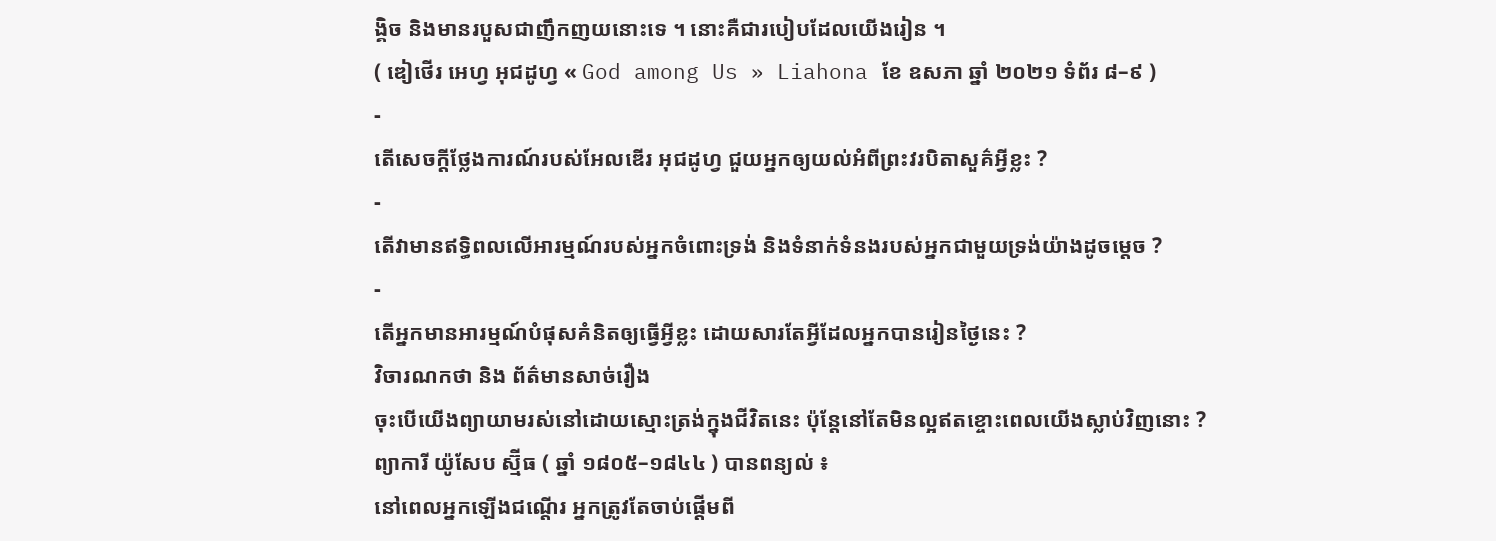ង្គិច និងមានរបួសជាញឹកញយនោះទេ ។ នោះគឺជារបៀបដែលយើងរៀន ។
( ឌៀថើរ អេហ្វ អុជដូហ្វ « God among Us » Liahona ខែ ឧសភា ឆ្នាំ ២០២១ ទំព័រ ៨–៩ )
-
តើសេចក្ដីថ្លែងការណ៍របស់អែលឌើរ អុជដូហ្វ ជួយអ្នកឲ្យយល់អំពីព្រះវរបិតាសួគ៌អ្វីខ្លះ ?
-
តើវាមានឥទ្ធិពលលើអារម្មណ៍របស់អ្នកចំពោះទ្រង់ និងទំនាក់ទំនងរបស់អ្នកជាមួយទ្រង់យ៉ាងដូចម្តេច ?
-
តើអ្នកមានអារម្មណ៍បំផុសគំនិតឲ្យធ្វើអ្វីខ្លះ ដោយសារតែអ្វីដែលអ្នកបានរៀនថ្ងៃនេះ ?
វិចារណកថា និង ព័ត៌មានសាច់រឿង
ចុះបើយើងព្យាយាមរស់នៅដោយស្មោះត្រង់ក្នុងជីវិតនេះ ប៉ុន្តែនៅតែមិនល្អឥតខ្ចោះពេលយើងស្លាប់វិញនោះ ?
ព្យាការី យ៉ូសែប ស្ម៊ីធ ( ឆ្នាំ ១៨០៥–១៨៤៤ ) បានពន្យល់ ៖
នៅពេលអ្នកឡើងជណ្ដើរ អ្នកត្រូវតែចាប់ផ្ដើមពី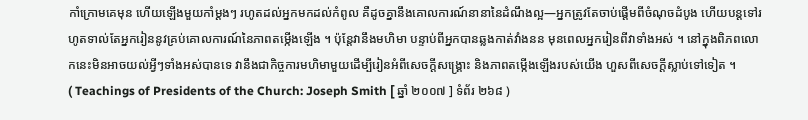កាំក្រោមគេមុន ហើយឡើងមួយកាំម្ដងៗ រហូតដល់អ្នកមកដល់កំពូល គឺដូចគ្នានឹងគោលការណ៍នានានៃដំណឹងល្អ—អ្នកត្រូវតែចាប់ផ្ដើមពីចំណុចដំបូង ហើយបន្តទៅរហូតទាល់តែអ្នករៀននូវគ្រប់គោលការណ៍នៃភាពតម្កើងឡើង ។ ប៉ុន្តែវានឹងមហិមា បន្ទាប់ពីអ្នកបានឆ្លងកាត់វាំងនន មុនពេលអ្នករៀនពីវាទាំងអស់ ។ នៅក្នុងពិភពលោកនេះមិនអាចយល់អ្វីៗទាំងអស់បានទេ វានឹងជាកិច្ចការមហិមាមួយដើម្បីរៀនអំពីសេចក្ដីសង្គ្រោះ និងភាពតម្កើងឡើងរបស់យើង ហួសពីសេចក្ដីស្លាប់ទៅទៀត ។
( Teachings of Presidents of the Church: Joseph Smith [ ឆ្នាំ ២០០៧ ] ទំព័រ ២៦៨ )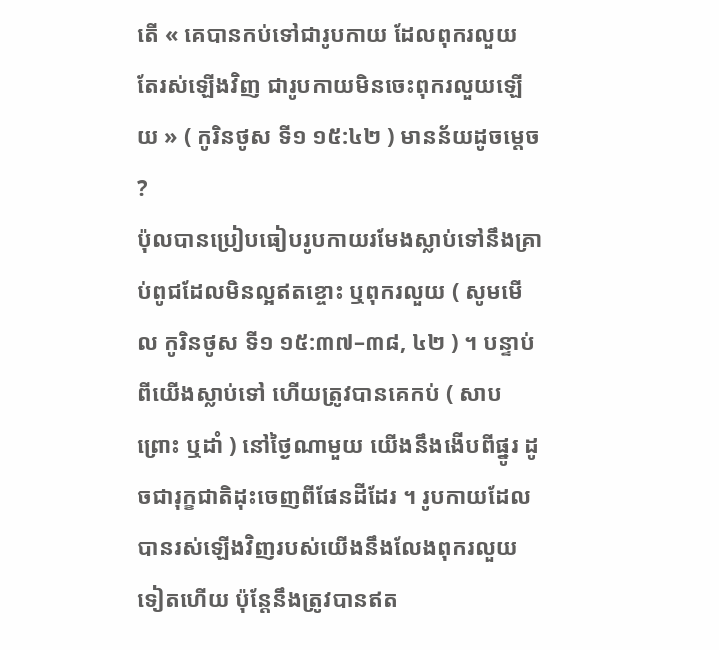តើ « គេបានកប់ទៅជារូបកាយ ដែលពុករលួយ តែរស់ឡើងវិញ ជារូបកាយមិនចេះពុករលួយឡើយ » ( កូរិនថូស ទី១ ១៥:៤២ ) មានន័យដូចម្ដេច ?
ប៉ុលបានប្រៀបធៀបរូបកាយរមែងស្លាប់ទៅនឹងគ្រាប់ពូជដែលមិនល្អឥតខ្ចោះ ឬពុករលួយ ( សូមមើល កូរិនថូស ទី១ ១៥:៣៧–៣៨, ៤២ ) ។ បន្ទាប់ពីយើងស្លាប់ទៅ ហើយត្រូវបានគេកប់ ( សាបព្រោះ ឬដាំ ) នៅថ្ងៃណាមួយ យើងនឹងងើបពីផ្នូរ ដូចជារុក្ខជាតិដុះចេញពីផែនដីដែរ ។ រូបកាយដែលបានរស់ឡើងវិញរបស់យើងនឹងលែងពុករលួយទៀតហើយ ប៉ុន្តែនឹងត្រូវបានឥត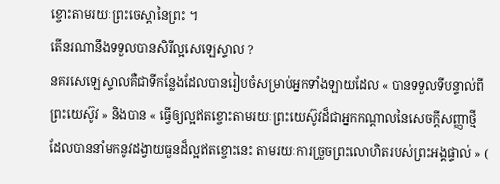ខ្ចោះតាមរយៈព្រះចេស្ដានៃព្រះ ។
តើនរណានឹងទទួលបានសិរីល្អសេឡេស្ទាល ?
នគរសេឡេស្ទាលគឺជាទីកន្លែងដែលបានរៀបចំសម្រាប់អ្នកទាំងឡាយដែល « បានទទួលទីបន្ទាល់ពីព្រះយេស៊ូវ » និងបាន « ធ្វើឲ្យល្អឥតខ្ចោះតាមរយៈព្រះយេស៊ូវដ៏ជាអ្នកកណ្ដាលនៃសេចក្ដីសញ្ញាថ្មី ដែលបាននាំមកនូវដង្វាយធួនដ៏ល្អឥតខ្ចោះនេះ តាមរយៈការច្រួចព្រះលោហិតរបស់ព្រះអង្គផ្ទាល់ » (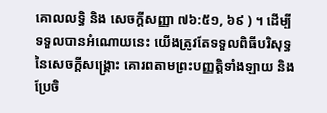គោលលទ្ធិ និង សេចក្ដីសញ្ញា ៧៦:៥១, ៦៩ ) ។ ដើម្បីទទួលបានអំណោយនេះ យើងត្រូវតែទទួលពិធីបរិសុទ្ធនៃសេចក្តីសង្គ្រោះ គោរពតាមព្រះបញ្ញត្តិទាំងឡាយ និងប្រែចិ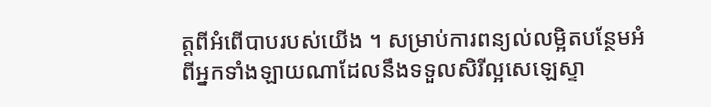ត្តពីអំពើបាបរបស់យើង ។ សម្រាប់ការពន្យល់លម្អិតបន្ថែមអំពីអ្នកទាំងឡាយណាដែលនឹងទទួលសិរីល្អសេឡេស្ទា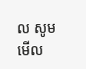ល សូមមើល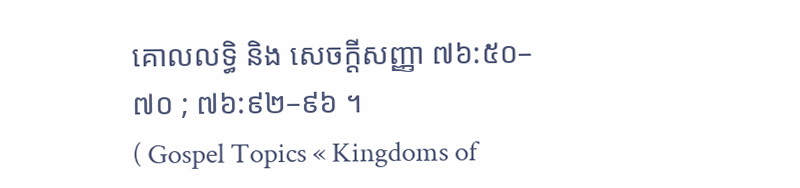គោលលទ្ធិ និង សេចក្ដីសញ្ញា ៧៦:៥០–៧០ ; ៧៦:៩២–៩៦ ។
( Gospel Topics « Kingdoms of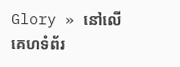Glory » នៅលើគេហទំព័រ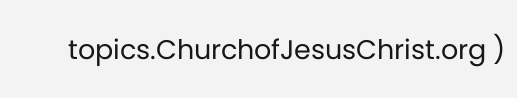topics.ChurchofJesusChrist.org )